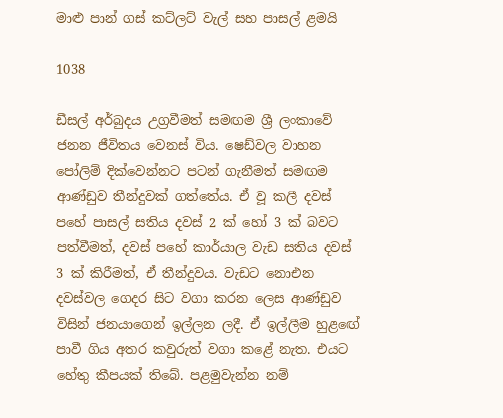මාළු පාන් ගස් කට්ලට් වැල් සහ පාසල් ළමයි

1038

ඩීසල් අර්බුදය උග්‍රවීමත් සමඟම ශ්‍රී ලංකාවේ ජනන ජීවිතය වෙනස් විය. ෂෙඩ්වල වාහන පෝලිම් දික්වෙන්නට පටන් ගැනීමත් සමඟම ආණ්ඩුව තීන්දුවක් ගත්තේය. ඒ වූ කලී දවස් පහේ පාසල් සතිය දවස් 2 ක් හෝ 3 ක් බවට පත්වීමත්, දවස් පහේ කාර්යාල වැඩ සතිය දවස් 3 ක් කිරීමත්, ඒ තීන්දුවය. වැඩට නොඑන දවස්වල ගෙදර සිට වගා කරන ලෙස ආණ්ඩුව විසින් ජනයාගෙන් ඉල්ලන ලදී. ඒ ඉල්ලීම හුළඟේ පාවී ගිය අතර කවුරුත් වගා කළේ නැත. එයට හේතු කීපයක් තිබේ. පළමුවැන්න නම්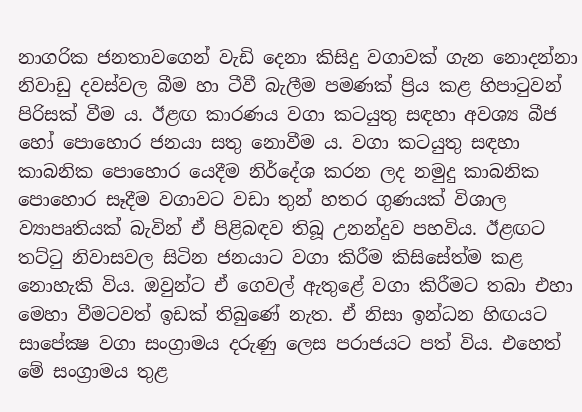නාගරික ජනතාවගෙන් වැඩි දෙනා කිසිදු වගාවක් ගැන නොදන්නා නිවාඩු දවස්වල බීම හා ටීවී බැලීම පමණක් ප්‍රිය කළ හිපාටුවන් පිරිසක් වීම ය. ඊළඟ කාරණය වගා කටයුතු සඳහා අවශ්‍ය බීජ හෝ පොහොර ජනයා සතු නොවීම ය. වගා කටයුතු සඳහා කාබනික පොහොර යෙදීම නිර්දේශ කරන ලද නමුදු කාබනික පොහොර සෑදීම වගාවට වඩා තුන් හතර ගුණයක් විශාල ව්‍යාපෘතියක් බැවින් ඒ පිළිබඳව තිබූ උනන්දුව පහවිය. ඊළඟට තට්ටු නිවාසවල සිටින ජනයාට වගා කිරීම කිසිසේත්ම කළ නොහැකි විය. ඔවුන්ට ඒ ගෙවල් ඇතුළේ වගා කිරීමට තබා එහා මෙහා වීමටවත් ඉඩක් තිබුණේ නැත. ඒ නිසා ඉන්ධන හිඟයට සාපේක්‍ෂ වගා සංග්‍රාමය දරුණු ලෙස පරාජයට පත් විය. එහෙත් මේ සංග්‍රාමය තුළ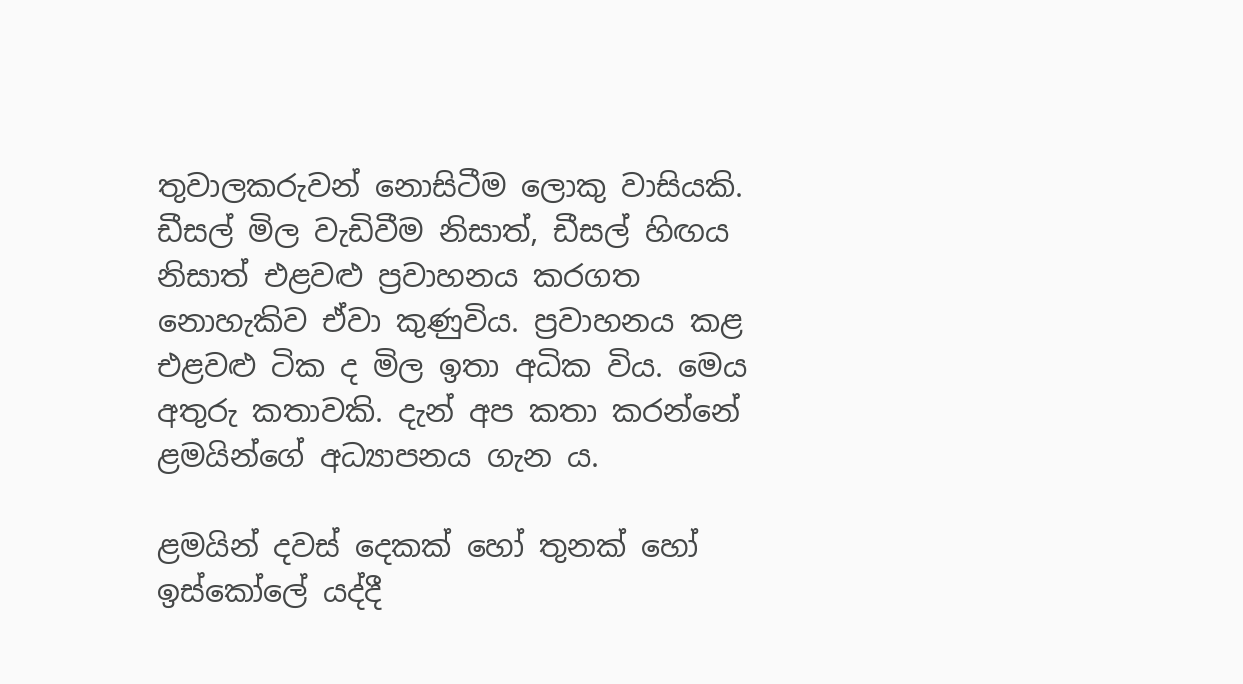තුවාලකරුවන් නොසිටීම ලොකු වාසියකි. ඩීසල් මිල වැඩිවීම නිසාත්, ඩීසල් හිඟය නිසාත් එළවළු ප්‍රවාහනය කරගත නොහැකිව ඒවා කුණුවිය. ප්‍රවාහනය කළ එළවළු ටික ද මිල ඉතා අධික විය. මෙය අතුරු කතාවකි. දැන් අප කතා කරන්නේ ළමයින්ගේ අධ්‍යාපනය ගැන ය.

ළමයින් දවස් දෙකක් හෝ තුනක් හෝ ඉස්කෝලේ යද්දී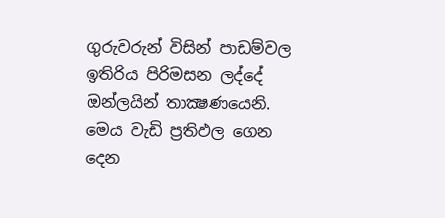ගුරුවරුන් විසින් පාඩම්වල ඉතිරිය පිරිමසන ලද්දේ ඔන්ලයින් තාක්‍ෂණයෙනි. මෙය වැඩි ප්‍රතිඵල ගෙන දෙන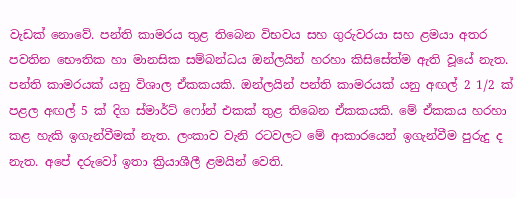වැඩක් නොවේ. පන්ති කාමරය තුළ තිබෙන විභවය සහ ගුරුවරයා සහ ළමයා අතර පවතින භෞතික හා මානසික සම්බන්ධය ඔන්ලයින් හරහා කිසිසේත්ම ඇති වූයේ නැත. පන්ති කාමරයක් යනු විශාල ඒකකයකි. ඔන්ලයින් පන්ති කාමරයක් යනු අඟල් 2 1/2 ක් පළල අඟල් 5 ක් දිග ස්මාර්ට් ෆෝන් එකක් තුළ තිබෙන ඒකකයකි. මේ ඒකකය හරහා කළ හැකි ඉගැන්වීමක් නැත. ලංකාව වැනි රටවලට මේ ආකාරයෙන් ඉගැන්වීම පුරුදු ද නැත. අපේ දරුවෝ ඉතා ක්‍රියාශීලී ළමයින් වෙති.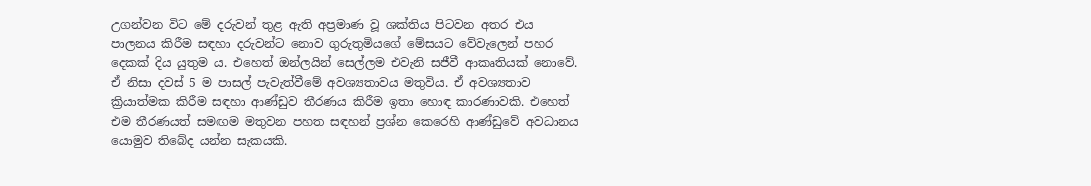උගන්වන විට මේ දරුවන් තුළ ඇති අප්‍රමාණ වූ ශක්තිය පිටවන අතර එය පාලනය කිරීම සඳහා දරුවන්ට නොව ගුරුතුමියගේ මේසයට වේවැලෙන් පහර දෙකක් දිය යුතුම ය. එහෙත් ඔන්ලයින් සෙල්ලම එවැනි සජීවී ආකෘතියක් නොවේ. ඒ නිසා දවස් 5 ම පාසල් පැවැත්වීමේ අවශ්‍යතාවය මතුවිය. ඒ අවශ්‍යතාව ක්‍රියාත්මක කිරීම සඳහා ආණ්ඩුව තීරණය කිරීම ඉතා හොඳ කාරණාවකි. එහෙත් එම තීරණයත් සමඟම මතුවන පහත සඳහන් ප්‍රශ්න කෙරෙහි ආණ්ඩුවේ අවධානය යොමුව තිබේද යන්න සැකයකි.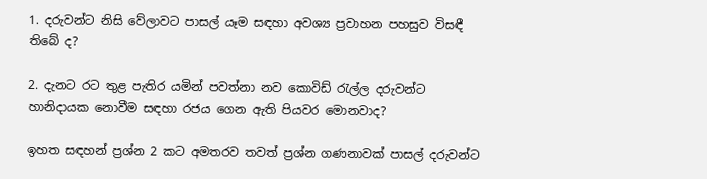1. දරුවන්ට නිසි වේලාවට පාසල් යෑම සඳහා අවශ්‍ය ප්‍රවාහන පහසුව විසඳී තිබේ ද?

2. දැනට රට තුළ පැතිර යමින් පවත්නා නව කොවිඩ් රැල්ල දරුවන්ට හානිදායක නොවීම සඳහා රජය ගෙන ඇති පියවර මොනවාද?

ඉහත සඳහන් ප්‍රශ්න 2 කට අමතරව තවත් ප්‍රශ්න ගණනාවක් පාසල් දරුවන්ට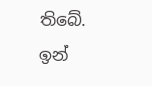තිබේ. ඉන්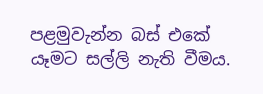පළමුවැන්න බස් එකේ යෑමට සල්ලි නැති වීමය.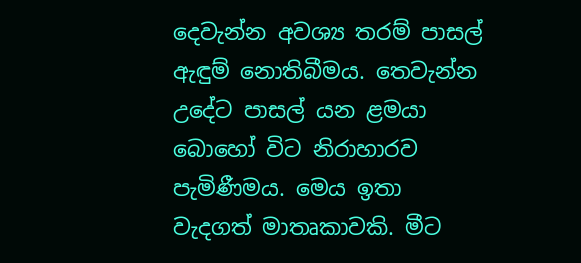දෙවැන්න අවශ්‍ය තරම් පාසල් ඇඳුම් නොතිබීමය. තෙවැන්න උදේට පාසල් යන ළමයා බොහෝ විට නිරාහාරව පැමිණීමය. මෙය ඉතා වැදගත් මාතෘකාවකි. මීට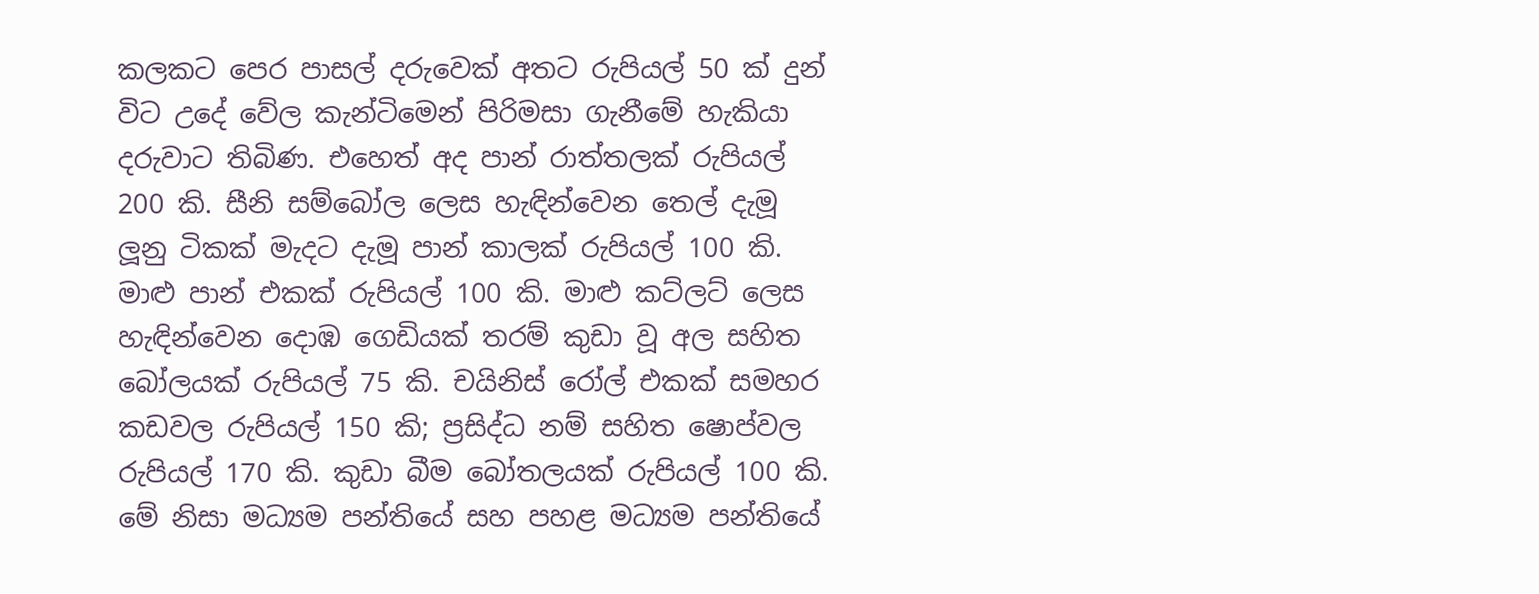කලකට පෙර පාසල් දරුවෙක් අතට රුපියල් 50 ක් දුන් විට උදේ වේල කැන්ටිමෙන් පිරිමසා ගැනීමේ හැකියා දරුවාට තිබිණ. එහෙත් අද පාන් රාත්තලක් රුපියල් 200 කි. සීනි සම්බෝල ලෙස හැඳින්වෙන තෙල් දැමූ ලූනු ටිකක් මැදට දැමූ පාන් කාලක් රුපියල් 100 කි. මාළු පාන් එකක් රුපියල් 100 කි. මාළු කට්ලට් ලෙස හැඳින්වෙන දොඹ ගෙඩියක් තරම් කුඩා වූ අල සහිත බෝලයක් රුපියල් 75 කි. චයිනිස් රෝල් එකක් සමහර කඩවල රුපියල් 150 කි; ප්‍රසිද්ධ නම් සහිත ෂොප්වල රුපියල් 170 කි. කුඩා බීම බෝතලයක් රුපියල් 100 කි. මේ නිසා මධ්‍යම පන්තියේ සහ පහළ මධ්‍යම පන්තියේ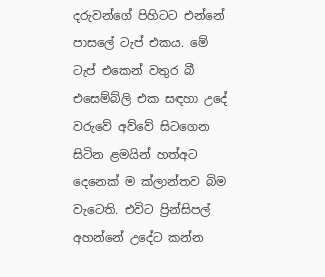දරුවන්ගේ පිහිටට එන්නේ පාසලේ ටැප් එකය. මේ ටැප් එකෙන් වතුර බී එසෙම්බ්ලි එක සඳහා උදේ වරුවේ අව්වේ සිටගෙන සිටින ළමයින් හත්අට දෙනෙක් ම ක්ලාන්තව බිම වැටෙති. එවිට ප්‍රින්සිපල් අහන්නේ උදේට කන්න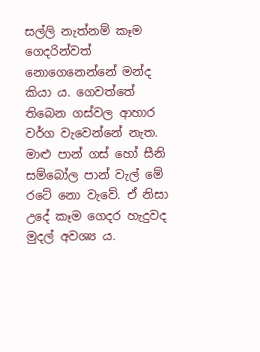සල්ලි නැත්නම් කෑම ගෙදරින්වත් නොගෙනෙන්නේ මන්ද කියා ය. ගෙවත්තේ තිබෙන ගස්වල ආහාර වර්ග වැවෙන්නේ නැත. මාළු පාන් ගස් හෝ සීනි සම්බෝල පාන් වැල් මේ රටේ නො වැවේ. ඒ නිසා උදේ කෑම ගෙදර හැදුවද මුදල් අවශ්‍ය ය.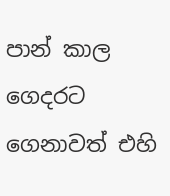පාන් කාල ගෙදරට ගෙනාවත් එහි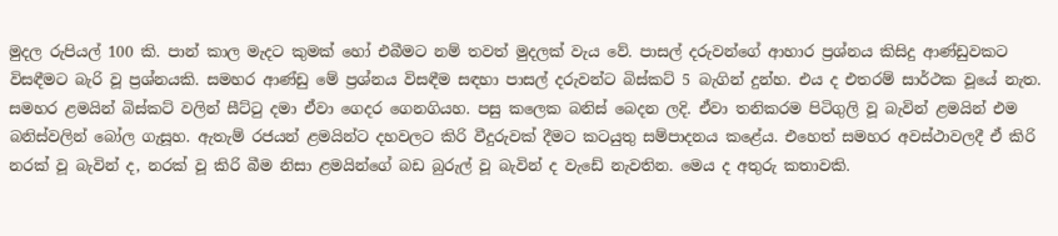මුදල රුපියල් 100 කි. පාන් කාල මැදට කුමක් හෝ එබීමට නම් තවත් මුදලක් වැය වේ. පාසල් දරුවන්ගේ ආහාර ප්‍රශ්නය කිසිදු ආණ්ඩුවකට විසඳීමට බැරි වූ ප්‍රශ්නයකි. සමහර ආණ්ඩු මේ ප්‍රශ්නය විසඳීම සඳහා පාසල් දරුවන්ට බිස්කට් 5 බැගින් දුන්හ. එය ද එතරම් සාර්ථක වූයේ නැත. සමහර ළමයින් බිස්කට් වලින් සීට්ටු දමා ඒවා ගෙදර ගෙනගියහ. පසු කලෙක බනිස් බෙදන ලදි. ඒවා තනිකරම පිටිගුලි වූ බැවින් ළමයින් එම බනිස්වලින් බෝල ගැසූහ. ඇතැම් රජයන් ළමයින්ට දහවලට කිරි වීදුරුවක් දීමට කටයුතු සම්පාදනය කළේය. එහෙත් සමහර අවස්ථාවලදී ඒ කිරි නරක් වූ බැවින් ද, නරක් වූ කිරි බීම නිසා ළමයින්ගේ බඩ බුරුල් වූ බැවින් ද වැඩේ නැවතින. මෙය ද අතුරු කතාවකි.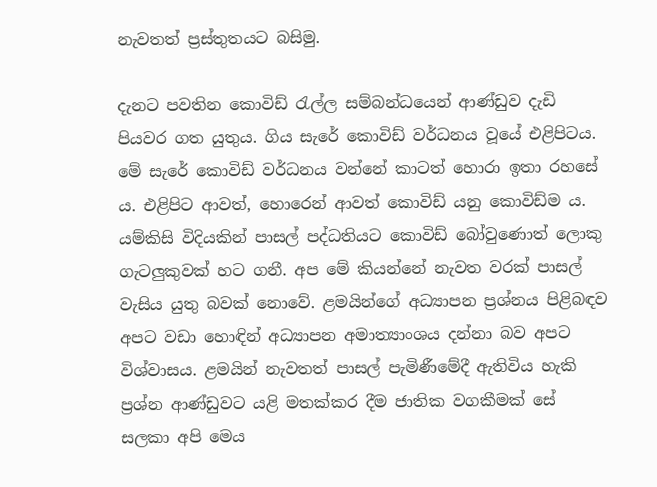නැවතත් ප්‍රස්තුතයට බසිමු.

දැනට පවතින කොවිඩ් රැල්ල සම්බන්ධයෙන් ආණ්ඩුව දැඩි පියවර ගත යුතුය. ගිය සැරේ කොවිඩ් වර්ධනය වූයේ එළිපිටය. මේ සැරේ කොවිඩ් වර්ධනය වන්නේ කාටත් හොරා ඉතා රහසේ ය. එළිපිට ආවත්, හොරෙන් ආවත් කොවිඩ් යනු කොවිඩ්ම ය. යම්කිසි විදියකින් පාසල් පද්ධතියට කොවිඩ් බෝවුණොත් ලොකු ගැටලුකුවක් හට ගනී. අප මේ කියන්නේ නැවත වරක් පාසල් වැසිය යුතු බවක් නොවේ. ළමයින්ගේ අධ්‍යාපන ප්‍රශ්නය පිළිබඳව අපට වඩා හොඳින් අධ්‍යාපන අමාත්‍යාංශය දන්නා බව අපට විශ්වාසය. ළමයින් නැවතත් පාසල් පැමිණීමේදී ඇතිවිය හැකි ප්‍රශ්න ආණ්ඩුවට යළි මතක්කර දීම ජාතික වගකීමක් සේ සලකා අපි මෙය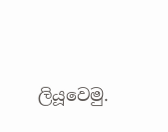ලියූවෙමු.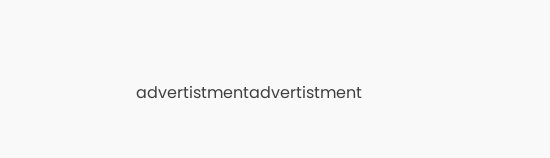advertistmentadvertistment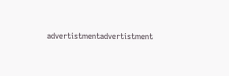advertistmentadvertistment